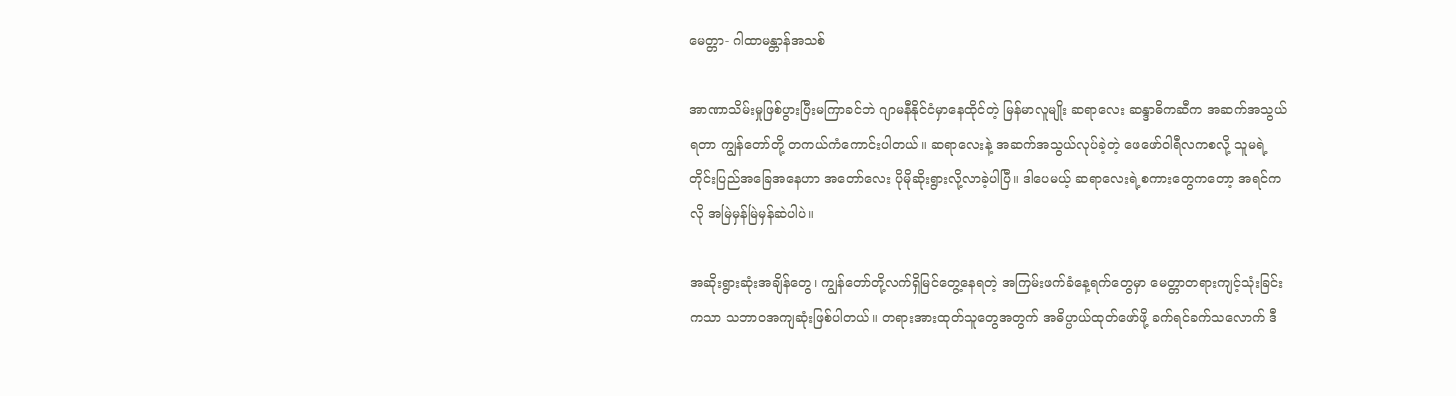မေတ္တာ- ဂါထာမန္တာန်အသစ်

အာဏာသိမ်းမှုဖြစ်ပွားပြီးမကြာခင်ဘဲ ဂျာမနီနိုင်ငံမှာနေထိုင်တဲ့ မြန်မာလူမျိုး ဆရာလေး ဆန္ဒာဓိကဆီက အဆက်အသွယ်ရတာ ကျွန်တော်တို့ တကယ်ကံကောင်းပါတယ်။ ဆရာလေးနဲ့ အဆက်အသွယ်လုပ်ခဲ့တဲ့ ဖေဖော်ဝါရီလကစလို့ သူမရဲ့တိုင်းပြည်အခြေအနေဟာ အတော်လေး ပိုမိုဆိုးရွားလို့လာခဲ့ပါပြီ။ ဒါပေမယ့် ဆရာလေးရဲ့စကားတွေကတော့ အရင်ကလို အမြဲမှန်မြဲမှန်ဆဲပါပဲ။

အဆိုးရွားဆုံးအချိန်တွေ၊ ကျွန်တော်တို့လက်ရှိမြင်တွေ့နေရတဲ့ အကြမ်းဖက်ခံနေ့ရက်တွေမှာ မေတ္တာတရားကျင့်သုံးခြင်းကသာ သဘာဝအကျဆုံးဖြစ်ပါတယ်။ တရားအားထုတ်သူတွေအတွက် အဓိပ္ပာယ်ထုတ်ဖော်ဖို့ ခက်ရင်ခက်သလောက် ဒီ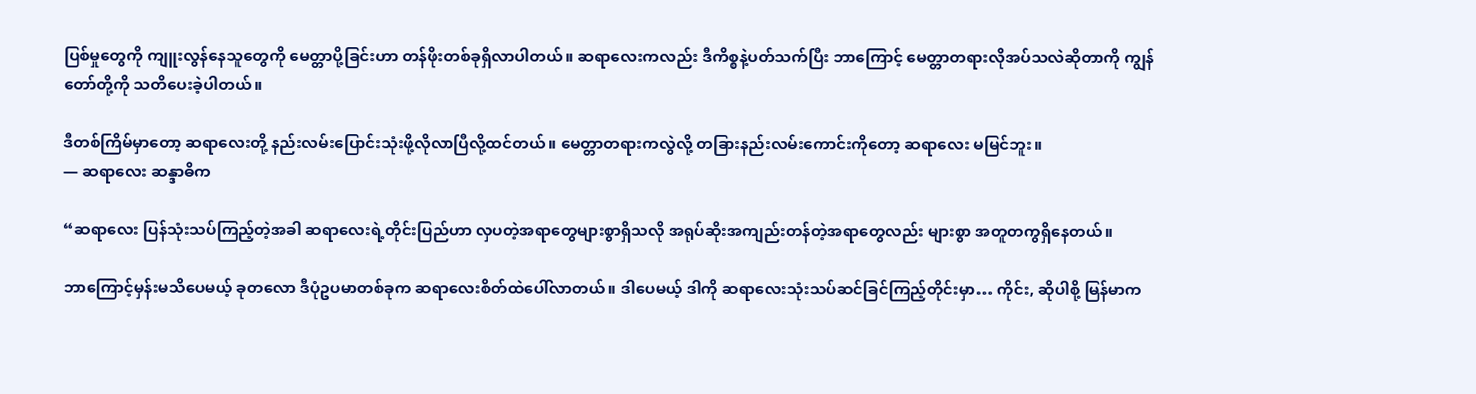ပြစ်မှုတွေကို ကျူးလွန်နေသူတွေကို မေတ္တာပို့ခြင်းဟာ တန်ဖိုးတစ်ခုရှိလာပါတယ်။ ဆရာလေးကလည်း ဒီကိစ္စနဲ့ပတ်သက်ပြီး ဘာကြောင့် မေတ္တာတရားလိုအပ်သလဲဆိုတာကို ကျွန်တော်တို့ကို သတိပေးခဲ့ပါတယ်။

ဒီတစ်ကြိမ်မှာတော့ ဆရာလေးတို့ နည်းလမ်းပြောင်းသုံးဖို့လိုလာပြီလို့ထင်တယ်။ မေတ္တာတရားကလွဲလို့ တခြားနည်းလမ်းကောင်းကိုတော့ ဆရာလေး မမြင်ဘူး။
— ဆရာလေး ဆန္ဒာဓိက

“ဆရာလေး ပြန်သုံးသပ်ကြည့်တဲ့အခါ ဆရာလေးရဲ့တိုင်းပြည်ဟာ လှပတဲ့အရာတွေများစွာရှိသလို အရုပ်ဆိုးအကျည်းတန်တဲ့အရာတွေလည်း များစွာ အတူတကွရှိနေတယ်။

ဘာကြောင့်မှန်းမသိပေမယ့် ခုတလော ဒီပုံဥပမာတစ်ခုက ဆရာလေးစိတ်ထဲပေါ်လာတယ်။ ဒါပေမယ့် ဒါကို ဆရာလေးသုံးသပ်ဆင်ခြင်ကြည့်တိုင်းမှာ… ကိုင်း, ဆိုပါစို့ မြန်မာက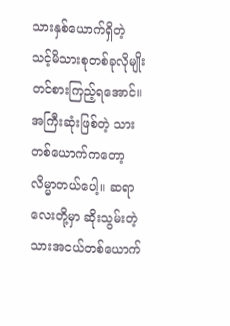သားနှစ်ယောက်ရှိတဲ့ သင့်မိသားစုတစ်ခုလိုမျိုး တင်စားကြည့်ရအောင်။ အကြီးဆုံးဖြစ်တဲ့ သားတစ်ယောက်ကတော့ လိမ္မာတယ်ပေါ့။ ဆရာလေးတို့မှာ ဆိုးသွမ်းတဲ့ သားအငယ်တစ်ယောက်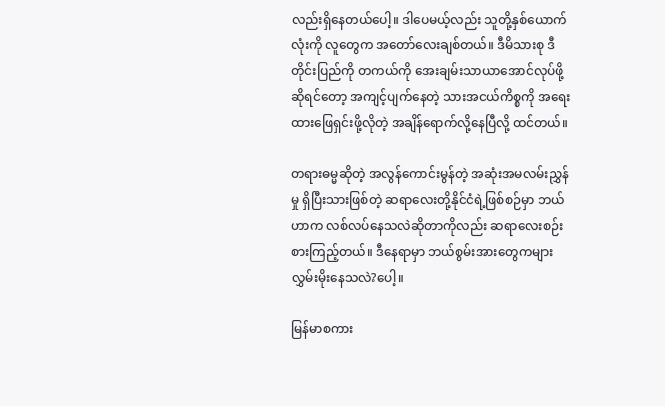လည်းရှိနေတယ်ပေါ့။ ဒါပေမယ့်လည်း သူတို့နှစ်ယောက်လုံးကို လူတွေက အတော်လေးချစ်တယ်။ ဒီမိသားစု ဒီတိုင်းပြည်ကို တကယ်ကို အေးချမ်းသာယာအောင်လုပ်ဖို့ဆိုရင်တော့ အကျင့်ပျက်နေတဲ့ သားအငယ်ကိစ္စကို အရေးထားဖြေရှင်းဖို့လိုတဲ့ အချိန်ရောက်လို့နေပြီလို့ ထင်တယ်။

တရားဓမ္မဆိုတဲ့ အလွန်ကောင်းမွန်တဲ့ အဆုံးအမလမ်းညွှန်မှု ရှိပြီးသားဖြစ်တဲ့ ဆရာလေးတို့နိုင်ငံရဲ့ဖြစ်စဉ်မှာ ဘယ်ဟာက လစ်လပ်နေသလဲဆိုတာကိုလည်း ဆရာလေးစဉ်းစားကြည့်တယ်။ ဒီနေရာမှာ ဘယ်စွမ်းအားတွေကများ လွှမ်းမိုးနေသလဲ?ပေါ့။

မြန်မာစကား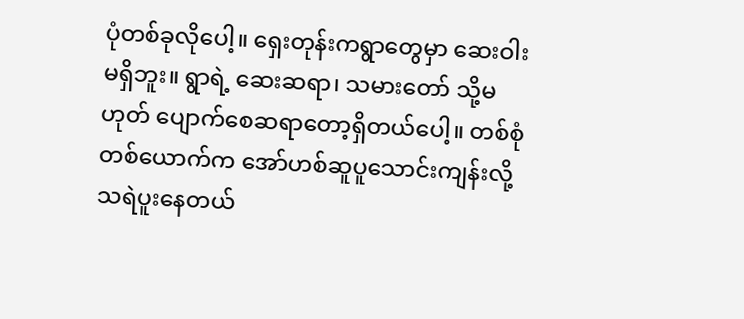ပုံတစ်ခုလိုပေါ့။ ရှေးတုန်းကရွာတွေမှာ ဆေးဝါးမရှိဘူး။ ရွာရဲ့ ဆေးဆရာ၊ သမားတော် သို့မဟုတ် ပျောက်စေဆရာတော့ရှိတယ်ပေါ့။ တစ်စုံတစ်ယောက်က အော်ဟစ်ဆူပူသောင်းကျန်းလို့ သရဲပူးနေတယ်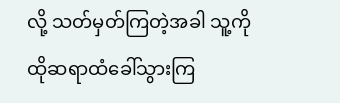လို့ သတ်မှတ်ကြတဲ့အခါ သူ့ကို ထိုဆရာထံခေါ်သွားကြ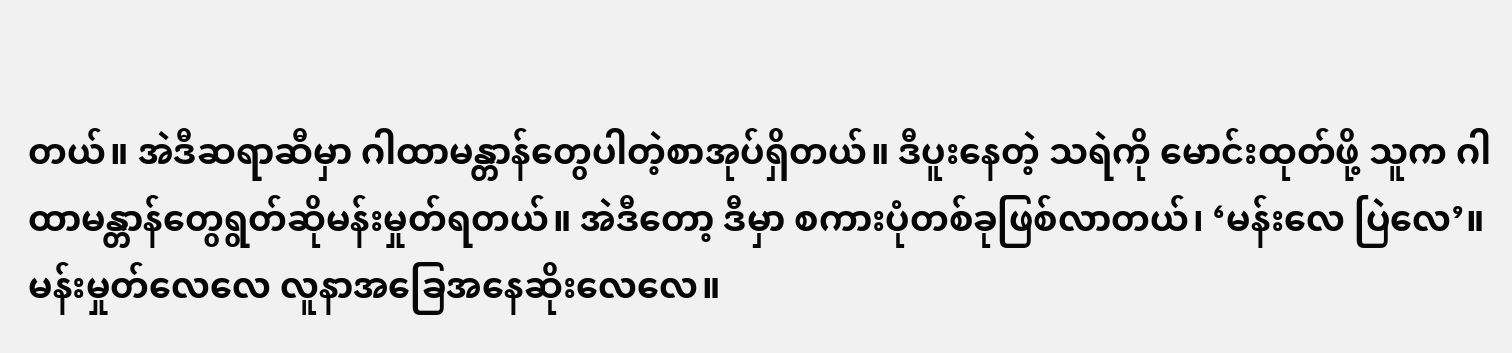တယ်။ အဲဒီဆရာဆီမှာ ဂါထာမန္တာန်တွေပါတဲ့စာအုပ်ရှိတယ်။ ဒီပူးနေတဲ့ သရဲကို မောင်းထုတ်ဖို့ သူက ဂါထာမန္တာန်တွေရွတ်ဆိုမန်းမှုတ်ရတယ်။ အဲဒီတော့ ဒီမှာ စကားပုံတစ်ခုဖြစ်လာတယ်၊ ‘မန်းလေ ပြဲလေ’။ မန်းမှုတ်လေလေ လူနာအခြေအနေဆိုးလေလေ။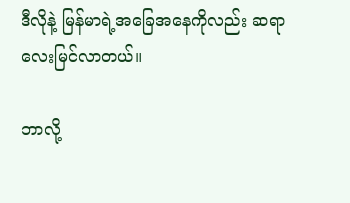ဒီလိုနဲ့ မြန်မာရဲ့အခြေအနေကိုလည်း ဆရာလေးမြင်လာတယ်။

ဘာလို့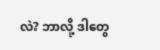လဲ? ဘာလို့ ဒါတွေ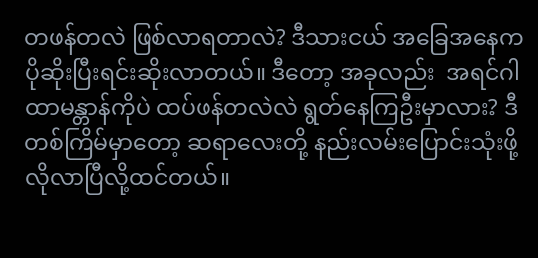တဖန်တလဲ ဖြစ်လာရတာလဲ? ဒီသားငယ် အခြေအနေက ပိုဆိုးပြီးရင်းဆိုးလာတယ်။ ဒီတော့ အခုလည်း  အရင်ဂါထာမန္တာန်ကိုပဲ ထပ်ဖန်တလဲလဲ ရွတ်နေကြဦးမှာလား? ဒီတစ်ကြိမ်မှာတော့ ဆရာလေးတို့ နည်းလမ်းပြောင်းသုံးဖို့လိုလာပြီလို့ထင်တယ်။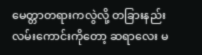မေတ္တာတရားကလွဲလို့ တခြားနည်းလမ်းကောင်းကိုတော့ ဆရာလေး မ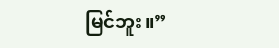မြင်ဘူး။”